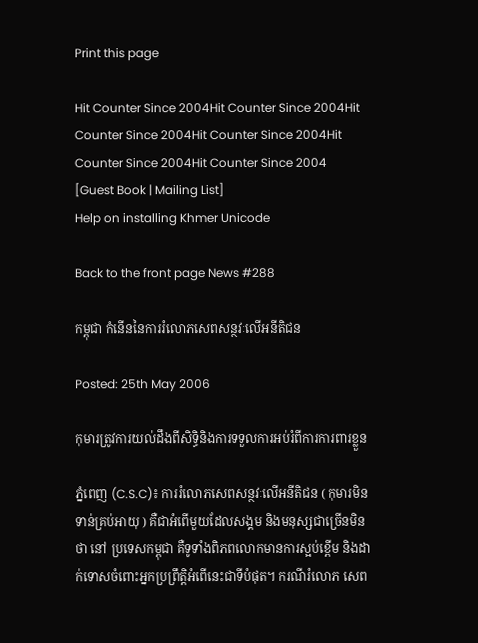Print this page

Hit Counter Since 2004Hit Counter Since 2004Hit Counter Since 2004Hit Counter Since 2004Hit Counter Since 2004Hit Counter Since 2004
[Guest Book | Mailing List]
Help on installing Khmer Unicode

Back to the front page News #288

កម្ពុជា កំនើននៃការរំលោភសេពសន្ថវៈលើអនីតិជន

Posted: 25th May 2006

កុមារត្រូវការយល់ដឹងពីសិទ្ធិនិងការទទួលការអប់រំពីការការពារខ្លួន

ភ្នំពេញ (C.S.C)៖ ការរំលោភសេពសន្ថវៈលើអនីតិជន ( កុមារមិនទាន់គ្រប់អាយុ ) គឺជាអំពើមួយដែលសង្គម និងមនុស្សជាច្រើនមិនថា នៅ ប្រទេសកម្ពុជា គឺទូទាំងពិភពលោកមានការស្អប់ខ្ពើម និងដាក់ទោសចំពោះអ្នកប្រព្រឹត្តិអំពើនេះជាទីបំផុត។ ករណីរំលោភ សេព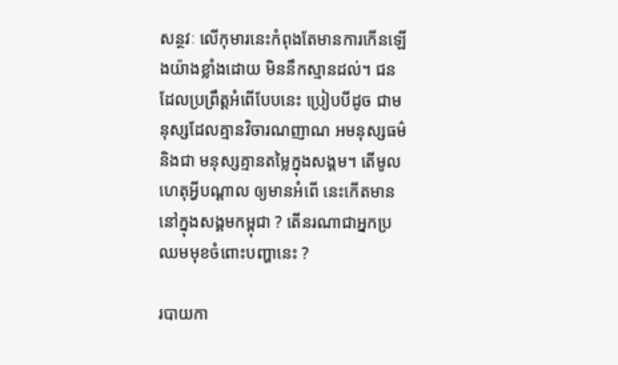សន្ថវៈ លើកុមារនេះកំពុងតែមានការកើនឡើងយ៉ាងខ្លាំងដោយ មិននឹកស្មានដល់។ ជនដែលប្រព្រឹត្តអំពើបែបនេះ ប្រៀបបីដូច ជាមនុស្សដែលគ្មានវិចារណញាណ អមនុស្សធម៌ និងជា មនុស្សគ្មានតម្លៃក្នុងសង្គម។ តើមូលហេតុអ្វីបណ្ដាល ឲ្យមានអំពើ នេះកើតមាននៅក្នុងសង្គមកម្ពុជា ? តើនរណាជាអ្នកប្រឈមមុខចំពោះបញ្ហានេះ ?

របាយកា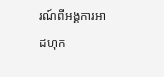រណ៍ពីអង្គការអាដហុក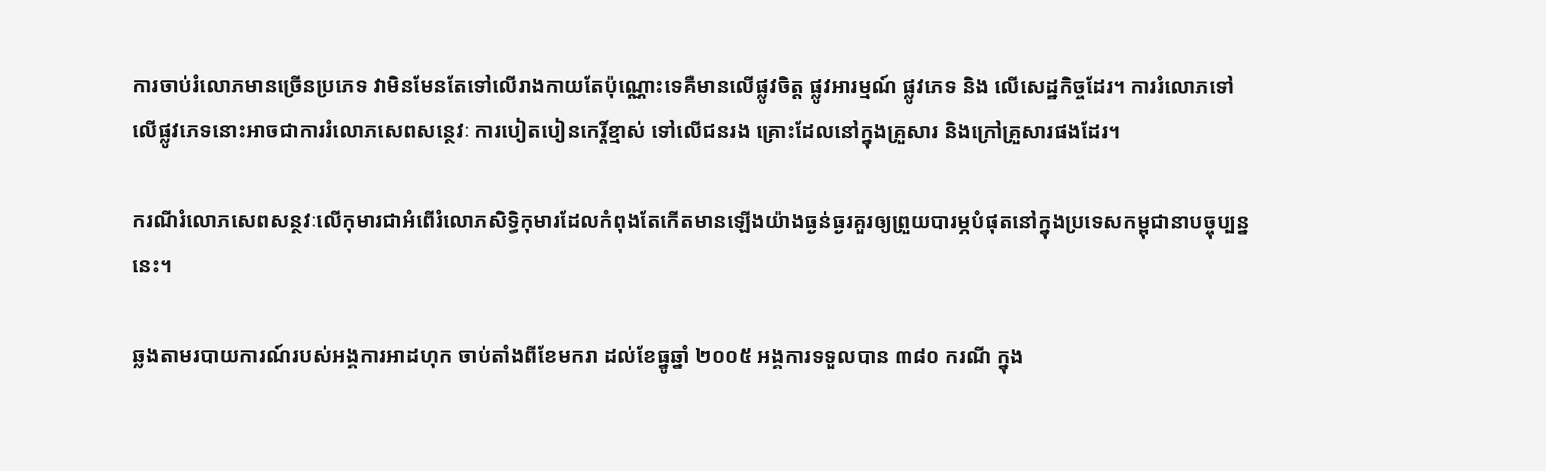ការចាប់រំលោភមានច្រើនប្រភេទ វាមិនមែនតែទៅលើរាងកាយតែប៉ុណ្ណោះទេគឺមានលើផ្លូវចិត្ត ផ្លូវអារម្មណ៍ ផ្លូវភេទ និង លើសេដ្ឋកិច្ចដែរ។ ការរំលោភទៅលើផ្លូវភេទនោះអាចជាការរំលោភសេពសន្ថេវៈ ការបៀតបៀនកេរ្តិ៍ខ្មាស់ ទៅលើជនរង គ្រោះដែលនៅក្នុងគ្រួសារ និងក្រៅគ្រួសារផងដែរ។

ករណីរំលោភសេពសន្ថវៈលើកុមារជាអំពើរំលោភសិទ្ធិកុមារដែលកំពុងតែកើតមានឡើងយ៉ាងធ្ងន់ធ្ងរគួរឲ្យព្រួយបារម្ភបំផុតនៅក្នុងប្រទេសកម្ពុជានាបច្ចុប្បន្ននេះ។

ឆ្លងតាមរបាយការណ៍របស់អង្គការអាដហុក ចាប់តាំងពីខែមករា ដល់ខែធ្នូឆ្នាំ ២០០៥ អង្គការទទួលបាន ៣៨០ ករណី ក្នុង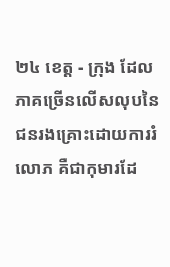២៤ ខេត្ត - ក្រុង ដែលភាគច្រើនលើសលុបនៃជនរងគ្រោះដោយការរំលោភ គឺជាកុមារដែ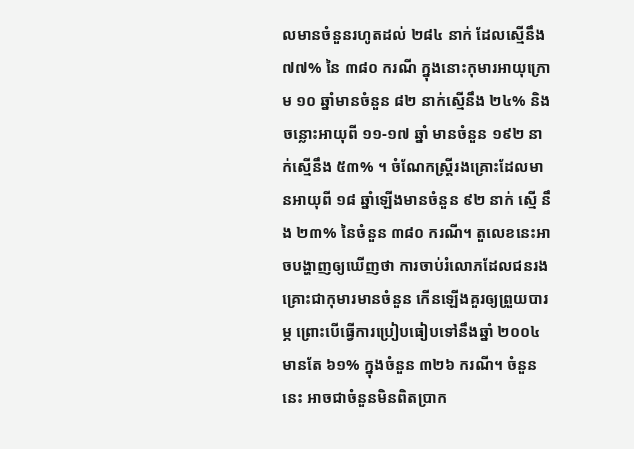លមានចំនួនរហូតដល់ ២៨៤ នាក់ ដែលស្មើនឹង ៧៧% នៃ ៣៨០ ករណី ក្នុងនោះកុមារអាយុក្រោម ១០ ឆ្នាំមានចំនួន ៨២ នាក់ស្មើនឹង ២៤% និងចន្លោះអាយុពី ១១-១៧ ឆ្នាំ មានចំនួន ១៩២ នាក់ស្មើនឹង ៥៣% ។ ចំណែកស្ត្រីរងគ្រោះដែលមានអាយុពី ១៨ ឆ្នាំឡើងមានចំនួន ៩២ នាក់ ស្មើ នឹង ២៣% នៃចំនួន ៣៨០ ករណី។ តួលេខនេះអាចបង្ហាញឲ្យឃើញថា ការចាប់រំលោភដែលជនរងគ្រោះជាកុមារមានចំនួន កើនឡើងគួរឲ្យព្រួយបារម្ភ ព្រោះបើធ្វើការប្រៀបធៀបទៅនឹងឆ្នាំ ២០០៤ មានតែ ៦១% ក្នុងចំនួន ៣២៦ ករណី។ ចំនួននេះ អាចជាចំនួនមិនពិតប្រាក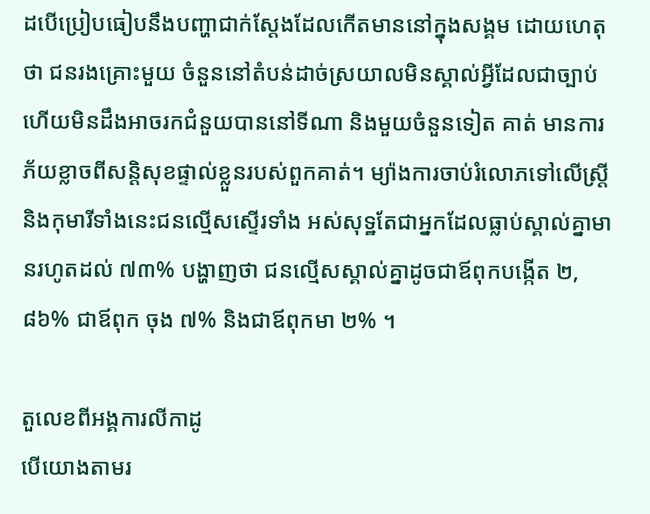ដបើប្រៀបធៀបនឹងបញ្ហាជាក់ស្តែងដែលកើតមាននៅក្នុងសង្គម ដោយហេតុថា ជនរងគ្រោះមួយ ចំនួននៅតំបន់ដាច់ស្រយាលមិនស្គាល់អ្វីដែលជាច្បាប់ ហើយមិនដឹងអាចរកជំនួយបាននៅទីណា និងមួយចំនួនទៀត គាត់ មានការភ័យខ្លាចពីសន្តិសុខផ្ទាល់ខ្លួនរបស់ពួកគាត់។ ម្យ៉ាងការចាប់រំលោភទៅលើស្ត្រី និងកុមារីទាំងនេះជនល្មើសស្ទើរទាំង អស់សុទ្ឋតែជាអ្នកដែលធ្លាប់ស្គាល់គ្នាមានរហូតដល់ ៧៣% បង្ហាញថា ជនល្មើសស្គាល់គ្នាដូចជាឪពុកបង្កើត ២,៨៦% ជាឪពុក ចុង ៧% និងជាឪពុកមា ២% ។

តួលេខពីអង្គការលីកាដូ
បើយោងតាមរ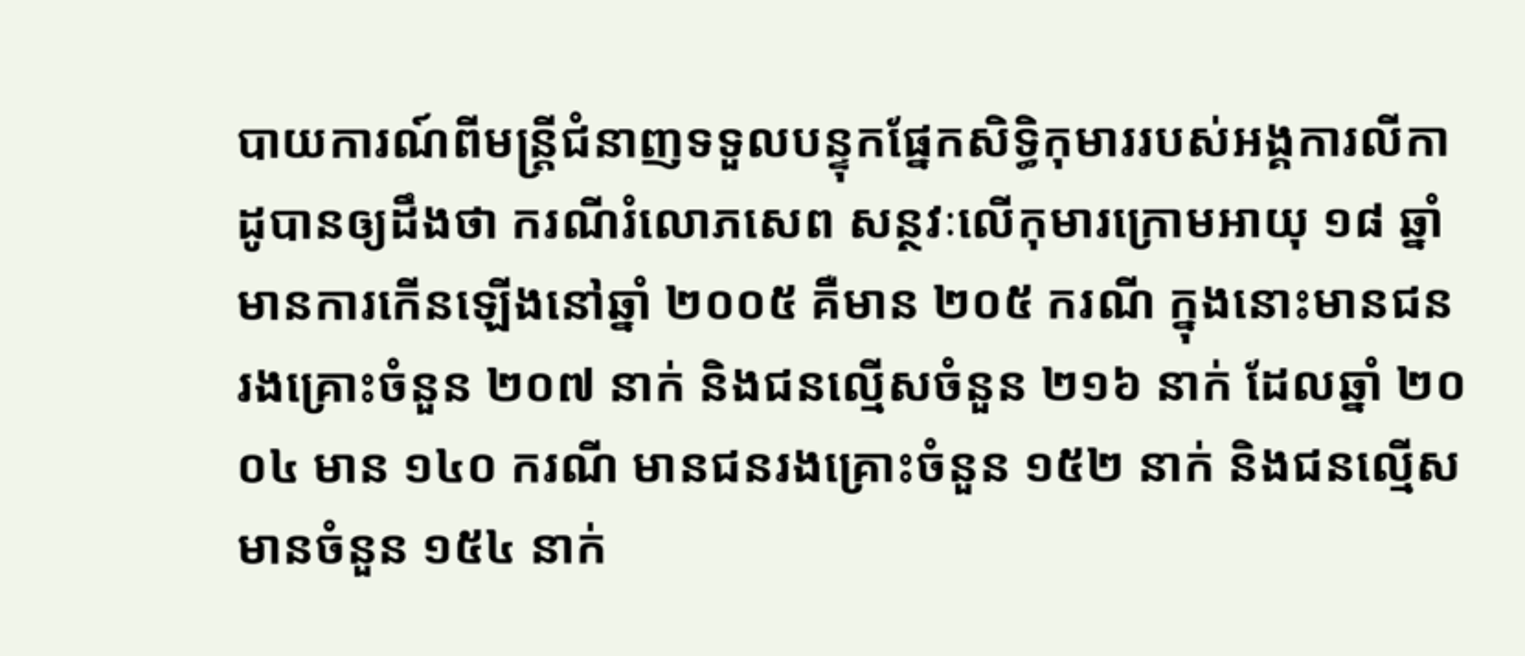បាយការណ៍ពីមន្ត្រីជំនាញទទួលបន្ទុកផ្នែកសិទ្ធិកុមាររបស់អង្គការលីកាដូបានឲ្យដឹងថា ករណីរំលោភសេព សន្ថវៈលើកុមារក្រោមអាយុ ១៨ ឆ្នាំ មានការកើនឡើងនៅឆ្នាំ ២០០៥ គឺមាន ២០៥ ករណី ក្នុងនោះមានជនរងគ្រោះចំនួន ២០៧ នាក់ និងជនល្មើសចំនួន ២១៦ នាក់ ដែលឆ្នាំ ២០០៤ មាន ១៤០ ករណី មានជនរងគ្រោះចំនួន ១៥២ នាក់ និងជនល្មើស មានចំនួន ១៥៤ នាក់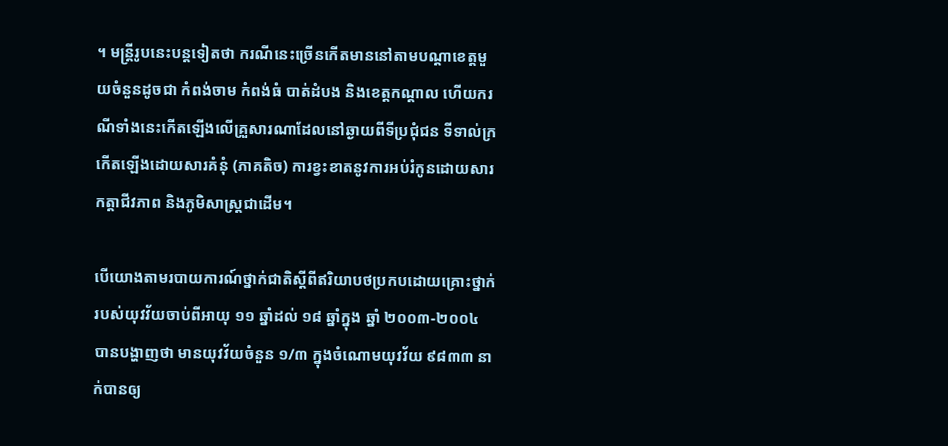។ មន្ត្រីរូបនេះបន្តទៀតថា ករណីនេះច្រើនកើតមាននៅតាមបណ្ដាខេត្តមួយចំនួនដូចជា កំពង់ចាម កំពង់ធំ បាត់ដំបង និងខេត្តកណ្ដាល ហើយករណីទាំងនេះកើតឡើងលើគ្រួសារណាដែលនៅឆ្ងាយពីទីប្រជុំជន ទីទាល់ក្រ កើតឡើងដោយសារគំនុំ (ភាគតិច) ការខ្វះខាតនូវការអប់រំកូនដោយសារកត្តាជីវភាព និងភូមិសាស្ត្រជាដើម។

បើយោងតាមរបាយការណ៍ថ្នាក់ជាតិស្តីពីឥរិយាបថប្រកបដោយគ្រោះថ្នាក់របស់យុវវ័យចាប់ពីអាយុ ១១ ឆ្នាំដល់ ១៨ ឆ្នាំក្នុង ឆ្នាំ ២០០៣-២០០៤ បានបង្ហាញថា មានយុវវ័យចំនួន ១/៣ ក្នុងចំណោមយុវវ័យ ៩៨៣៣ នាក់បានឲ្យ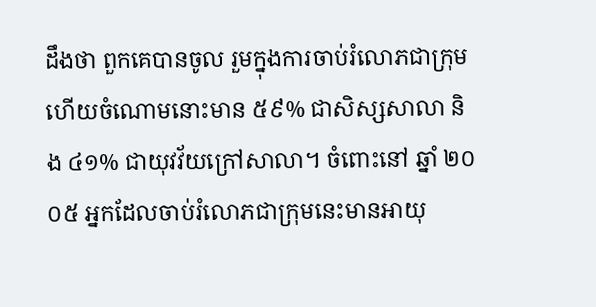ដឹងថា ពួកគេបានចូល រួមក្នុងការចាប់រំលោភជាក្រុម ហើយចំណោមនោះមាន ៥៩% ជាសិស្សសាលា និង ៤១% ជាយុវវ័យក្រៅសាលា។ ចំពោះនៅ ឆ្នាំ ២០០៥ អ្នកដែលចាប់រំលោភជាក្រុមនេះមានអាយុ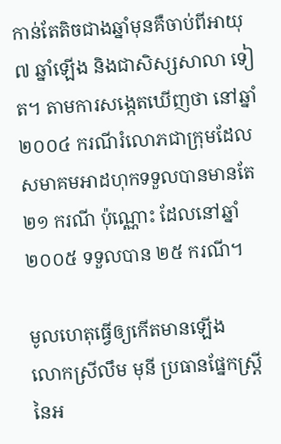កាន់តែតិចជាងឆ្នាំមុនគឺចាប់ពីអាយុ ៧ ឆ្នាំឡើង និងជាសិស្សសាលា ទៀត។ តាមការសង្កេតឃើញថា នៅឆ្នាំ ២០០៤ ករណីរំលោភជាក្រុមដែលសមាគមអាដហុកទទួលបានមានតែ ២១ ករណី ប៉ុណ្ណោះ ដែលនៅឆ្នាំ ២០០៥ ទទួលបាន ២៥ ករណី។

មូលហេតុធ្វើឲ្យកើតមានឡើង
លោកស្រីលឹម មុនី ប្រធានផ្នែកស្ត្រីនៃអ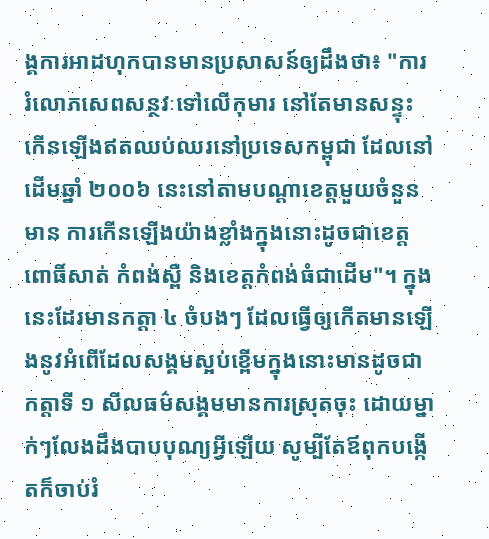ង្គការអាដហុកបានមានប្រសាសន៍ឲ្យដឹងថា៖ "ការរំលោភសេពសន្ថវៈទៅលើកុមារ នៅតែមានសន្ទុះកើនឡើងឥតឈប់ឈរនៅប្រទេសកម្ពុជា ដែលនៅដើមឆ្នាំ ២០០៦ នេះនៅតាមបណ្ដាខេត្តមួយចំនួនមាន ការកើនឡើងយ៉ាងខ្លាំងក្នុងនោះដូចជាខេត្តពោធិ៍សាត់ កំពង់ស្ពឺ និងខេត្តកំពង់ធំជាដើម"។ ក្នុងនេះដែរមានកត្តា ៤ ចំបងៗ ដែលធ្វើឲ្យកើតមានឡើងនូវអំពើដែលសង្គមស្អប់ខ្ពើមក្នុងនោះមានដូចជា កត្តាទី ១ សីលធម៌សង្គមមានការស្រុតចុះ ដោយម្នាក់ៗលែងដឹងបាបបុណ្យអ្វីឡើយ សូម្បីតែឪពុកបង្កើតក៏ចាប់រំ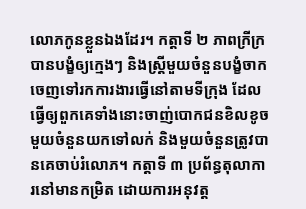លោភកូនខ្លួនឯងដែរ។ កត្តាទី ២ ភាពក្រីក្របានបង្ខំឲ្យក្មេងៗ និងស្ត្រីមួយចំនួនបង្ខំចាកចេញទៅរកការងារធ្វើនៅតាមទីក្រុង ដែលធ្វើឲ្យពួកគេទាំងនោះចាញ់បោកជនខិលខូចមួយចំនួនយកទៅលក់ និងមួយចំនួនត្រូវបានគេចាប់រំលោភ។ កត្តាទី ៣ ប្រព័ន្ធតុលាការនៅមានកម្រិត ដោយការអនុវត្ត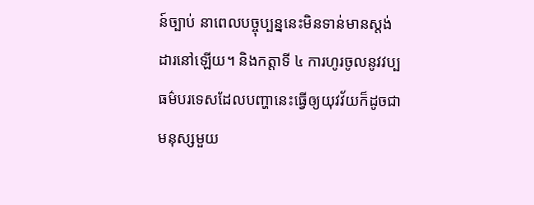ន៍ច្បាប់ នាពេលបច្ចុប្បន្ននេះមិនទាន់មានស្តង់ដារនៅឡើយ។ និងកត្តាទី ៤ ការហូរចូលនូវវប្បធម៌បរទេសដែលបញ្ហានេះធ្វើឲ្យយុវវ័យក៏ដូចជា មនុស្សមួយ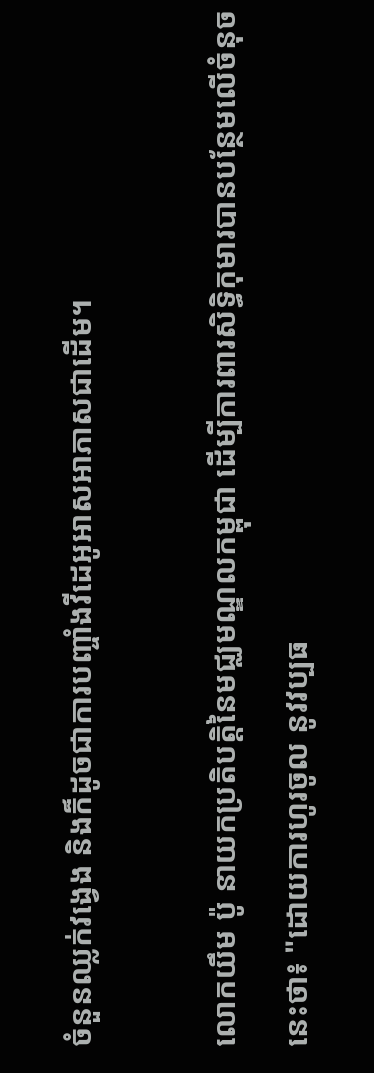ចំនួនឈ្លក់វង្វេង និងក៏ដូចជាការបញ្ចាំងវីដេអូអាសអាភាសជាដើម។

លោកយឹម ប៉ូ នាយកប្រតិបត្តិនៃមជ្ឈមណ្ឌលកម្ពុជា ដើម្បីការពារសិទ្ធិកុមារបានបន្ថែមលើចំនុចនេះថា៖ "ដោយការហូរចូល នូវវប្បធ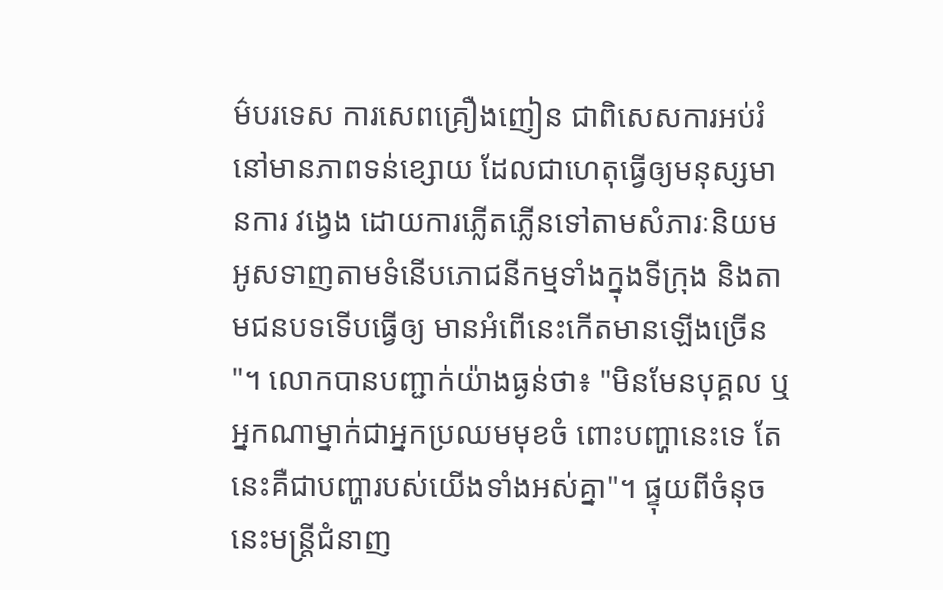ម៌បរទេស ការសេពគ្រឿងញៀន ជាពិសេសការអប់រំនៅមានភាពទន់ខ្សោយ ដែលជាហេតុធ្វើឲ្យមនុស្សមានការ វង្វេង ដោយការភ្លើតភ្លើនទៅតាមសំភារៈនិយមអូសទាញតាមទំនើបភោជនីកម្មទាំងក្នុងទីក្រុង និងតាមជនបទទើបធ្វើឲ្យ មានអំពើនេះកើតមានឡើងច្រើន"។ លោកបានបញ្ជាក់យ៉ាងធ្ងន់ថា៖ "មិនមែនបុគ្គល ឬអ្នកណាម្នាក់ជាអ្នកប្រឈមមុខចំ ពោះបញ្ហានេះទេ តែនេះគឺជាបញ្ហារបស់យើងទាំងអស់គ្នា"។ ផ្ទុយពីចំនុចនេះមន្ត្រីជំនាញ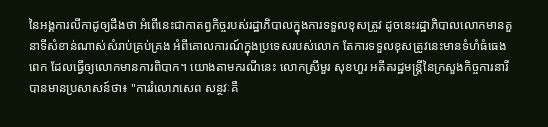នៃអង្គការលីកាដូឲ្យដឹងថា អំពើនេះជាកាតព្វកិច្ចរបស់រដ្ឋាភិបាលក្នុងការទទួលខុសត្រូវ ដូចនេះរដ្ឋាភិបាលលោកមានតួនាទីសំខាន់ណាស់សំរាប់គ្រប់គ្រង អំពីគោលការណ៍ក្នុងប្រទេសរបស់លោក តែការទទួលខុសត្រូវនេះមានទំហំធំធេងពេក ដែលធ្វើឲ្យលោកមានការពិបាក។ យោងតាមករណីនេះ លោកស្រីមួរ សុខហួរ អតីតរដ្ឋមន្ត្រីនៃក្រសួងកិច្ចការនារីបានមានប្រសាសន៍ថា៖ "ការរំលោភសេព សន្ថវៈគឺ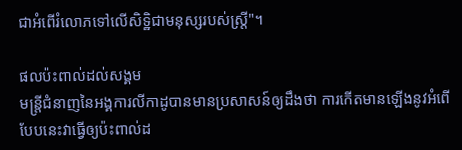ជាអំពើរំលោភទៅលើសិទ្ឋិជាមនុស្សរបស់ស្ត្រី"។

ផលប៉ះពាល់ដល់សង្គម
មន្ត្រីជំនាញនៃអង្គការលីកាដូបានមានប្រសាសន៍ឲ្យដឹងថា ការកើតមានឡើងនូវអំពើបែបនេះវាធ្វើឲ្យប៉ះពាល់ដ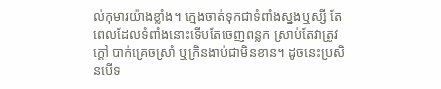ល់កុមារយ៉ាងខ្លាំង។ ក្មេងចាត់ទុកជាទំពាំងស្នងឬស្សី តែពេលដែលទំពាំងនោះទើបតែចេញពន្លក ស្រាប់តែវាត្រូវក្តៅ បាក់គ្រេចស្រាំ ឬក្រិនងាប់ជាមិនខាន។ ដូចនេះប្រសិនបើទ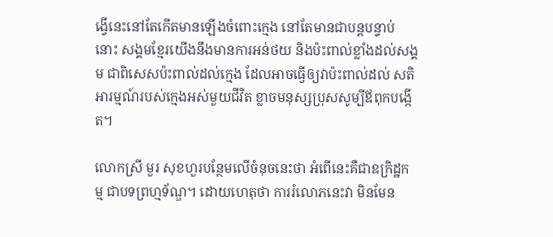ង្វើនេះនៅតែកើតមានឡើងចំពោះក្មេង នៅតែមានជាបន្តបន្ទាប់ នោះ សង្គមខ្មែរយើងនឹងមានការអន់ថយ និងប៉ះពាល់ខ្លាំងដល់សង្គម ជាពិសេសប៉ះពាល់ដល់ក្មេង ដែលអាចធ្វើឲ្យវាប៉ះពាល់ដល់ សតិអារម្មណ៍របស់ក្មេងអស់មួយជីវិត ខ្លាចមនុស្សប្រុសសូម្បីឪពុកបង្កើត។

លោកស្រី មួរ សុខហួរបន្ថែមលើចំនុចនេះថា អំពើនេះគឺជាឧក្រិដ្ឋកម្ម ជាបទព្រហ្មទ័ណ្ឌ។ ដោយហេតុថា ការរំលោភនេះវា មិនមែន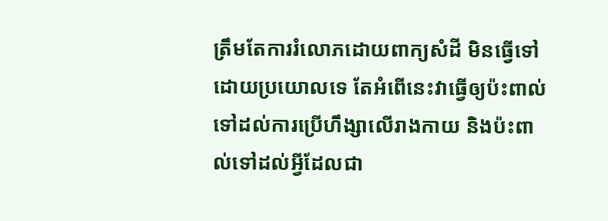ត្រឹមតែការរំលោភដោយពាក្យសំដី មិនធ្វើទៅដោយប្រយោលទេ តែអំពើនេះវាធ្វើឲ្យប៉ះពាល់ទៅដល់ការប្រើហឹង្សាលើរាងកាយ និងប៉ះពាល់ទៅដល់អ្វីដែលជា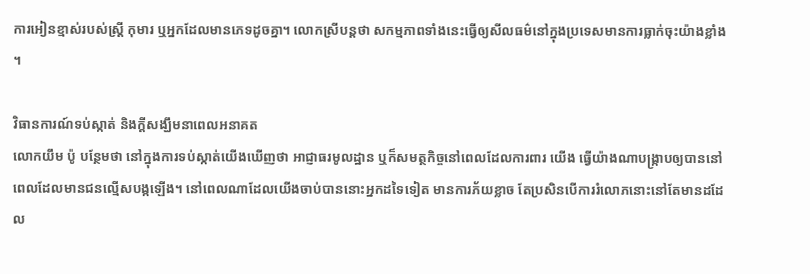ការអៀនខ្មាស់របស់ស្ត្រី កុមារ ឬអ្នកដែលមានភេទដូចគ្នា។ លោកស្រីបន្តថា សកម្មភាពទាំងនេះធ្វើឲ្យសីលធម៌នៅក្នុងប្រទេសមានការធ្លាក់ចុះយ៉ាងខ្លាំង។

វិធានការណ៍ទប់ស្កាត់ និងក្តីសង្ឃឹមនាពេលអនាគត
លោកយឹម ប៉ូ បន្ថែមថា នៅក្នុងការទប់ស្កាត់យើងឃើញថា អាជ្ញាធរមូលដ្ឋាន ឬក៏សមត្ថកិច្ចនៅពេលដែលការពារ យើង ធ្វើយ៉ាងណាបង្ក្រាបឲ្យបាននៅពេលដែលមានជនល្មើសបង្កឡើង។ នៅពេលណាដែលយើងចាប់បាននោះអ្នកដទៃទៀត មានការភ័យខ្លាច តែប្រសិនបើការរំលោភនោះនៅតែមានដដែល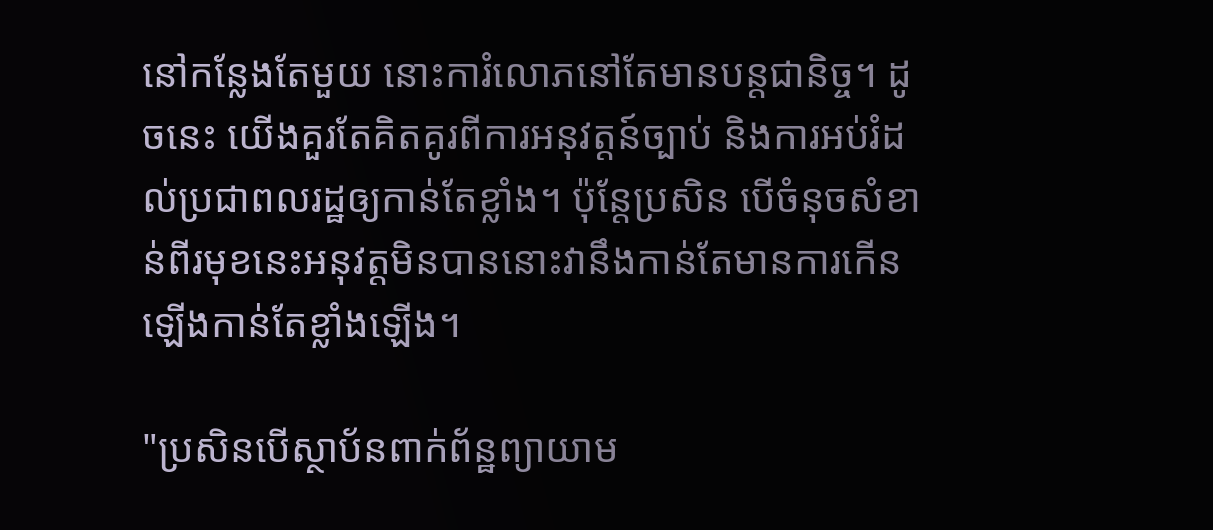នៅកន្លែងតែមួយ នោះការំលោភនៅតែមានបន្តជានិច្ច។ ដូចនេះ យើងគួរតែគិតគូរពីការអនុវត្តន៍ច្បាប់ និងការអប់រំដល់ប្រជាពលរដ្ឋឲ្យកាន់តែខ្លាំង។ ប៉ុន្តែប្រសិន បើចំនុចសំខាន់ពីរមុខនេះអនុវត្តមិនបាននោះវានឹងកាន់តែមានការកើនឡើងកាន់តែខ្លាំងឡើង។

"ប្រសិនបើស្ថាប័នពាក់ព័ន្ឋព្យាយាម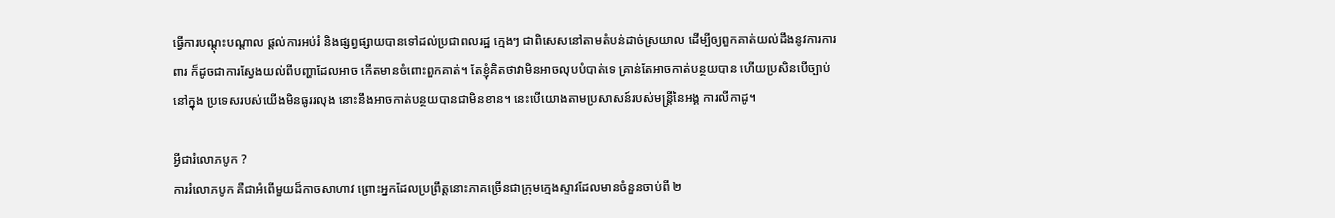ធ្វើការបណ្ដុះបណ្ដាល ផ្តល់ការអប់រំ និងផ្សព្វផ្សាយបានទៅដល់ប្រជាពលរដ្ឋ ក្មេងៗ ជាពិសេសនៅតាមតំបន់ដាច់ស្រយាល ដើម្បីឲ្យពួកគាត់យល់ដឹងនូវការការពារ ក៏ដូចជាការស្វែងយល់ពីបញ្ហាដែលអាច កើតមានចំពោះពួកគាត់។ តែខ្ញុំគិតថាវាមិនអាចលុបបំបាត់ទេ គ្រាន់តែអាចកាត់បន្ថយបាន ហើយប្រសិនបើច្បាប់នៅក្នុង ប្រទេសរបស់យើងមិនធូររលុង នោះនឹងអាចកាត់បន្ថយបានជាមិនខាន។ នេះបើយោងតាមប្រសាសន៍របស់មន្ត្រីនៃអង្គ ការលីកាដូ។

អ្វីជារំលោភបូក ?
ការរំលោភបូក គឺជាអំពើមួយដ៏កាចសាហាវ ព្រោះអ្នកដែលប្រព្រឹត្តនោះភាគច្រើនជាក្រុមក្មេងស្ទាវដែលមានចំនួនចាប់ពី ២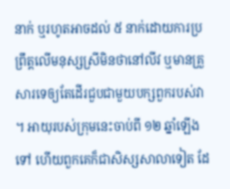នាក់ ឬរហូតអាចដល់ ៥ នាក់ដោយការប្រព្រឹត្តលើមនុស្សស្រីមិនថានៅលីវ ឬមានគ្រួសារទេឲ្យតែដើរជួបជាមួយបក្សពួករបស់វា។ អាយុរបស់ក្រុមនេះចាប់ពី ១២ ឆ្នាំឡើងទៅ ហើយពួកគេក៏ជាសិស្សសាលាទៀត ដែ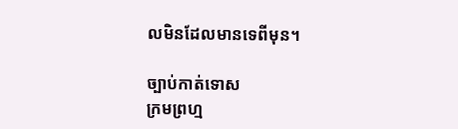លមិនដែលមានទេពីមុន។

ច្បាប់កាត់ទោស
ក្រមព្រហ្ម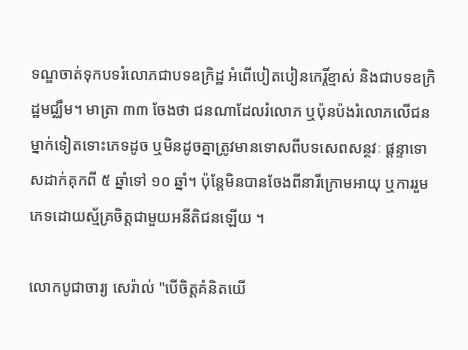ទណ្ឌចាត់ទុកបទរំលោភជាបទឧក្រិដ្ឋ អំពើបៀតបៀនកេរ្តិ៍ខ្មាស់ និងជាបទឧក្រិដ្ឋមជ្ឈឹម។ មាត្រា ៣៣ ចែងថា ជនណាដែលរំលោភ ឬប៉ុនប៉ងរំលោភលើជនម្នាក់ទៀតទោះភេទដូច ឬមិនដូចគ្នាត្រូវមានទោសពីបទសេពសន្ថវៈ ផ្តន្ទាទោសដាក់គុកពី ៥ ឆ្នាំទៅ ១០ ឆ្នាំ។ ប៉ុន្តែមិនបានចែងពីនារីក្រោមអាយុ ឬការរួមភេទដោយស័្មគ្រចិត្តជាមួយអនីតិជនឡើយ ។

លោកបូជាចារ្យ សេរ៉ាល់ "បើចិត្តគំនិតយើ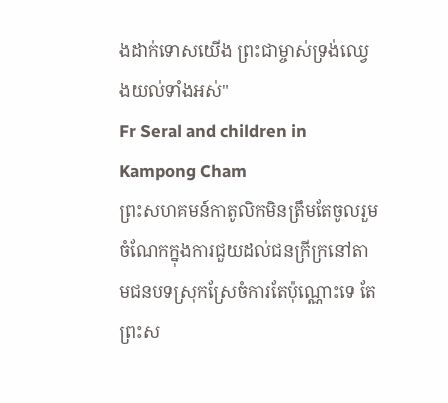ងដាក់ទោសយើង ព្រះជាម្ចាស់ទ្រង់ឈ្វេងយល់ទាំងអស់"
Fr Seral and children in Kampong Cham
ព្រះសហគមន៍កាតូលិកមិនត្រឹមតែចូលរួមចំណែកក្នុងការជួយដល់ជនក្រីក្រនៅតាមជនបទស្រុកស្រែចំការតែប៉ុណ្ណោះទេ តែព្រះស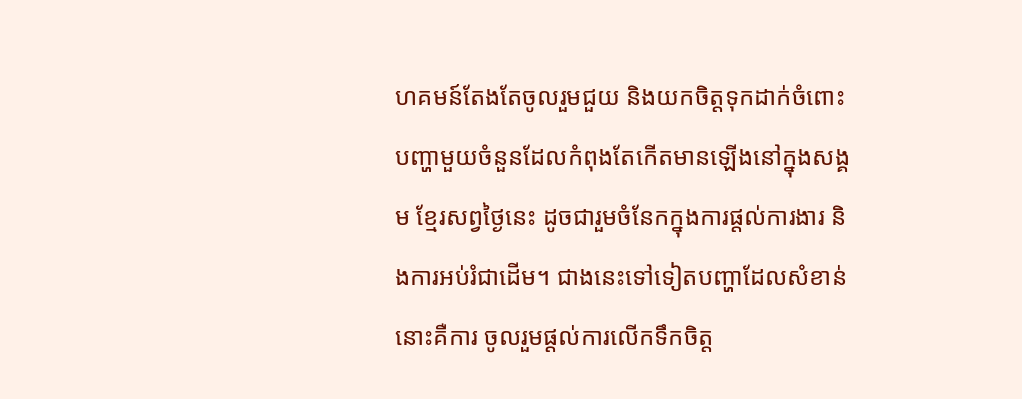ហគមន៍តែងតែចូលរួមជួយ និងយកចិត្តទុកដាក់ចំពោះបញ្ហាមួយចំនួនដែលកំពុងតែកើតមានឡើងនៅក្នុងសង្គម ខ្មែរសព្វថ្ងៃនេះ ដូចជារួមចំនែកក្នុងការផ្តល់ការងារ និងការអប់រំជាដើម។ ជាងនេះទៅទៀតបញ្ហាដែលសំខាន់នោះគឺការ ចូលរួមផ្តល់ការលើកទឹកចិត្ត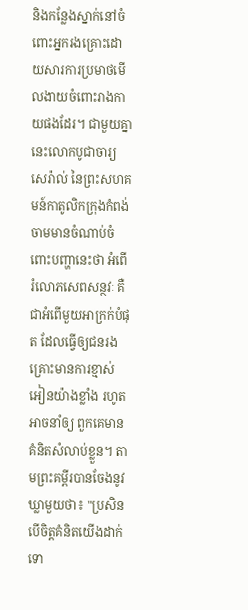និងកន្លែងស្នាក់នៅចំពោះអ្នករងគ្រោះដោយសារការប្រមាថមើលងាយចំពោះរាងកាយផងដែរ។ ជាមួយគ្នានេះលោកបូជាចារ្យសេរ៉ាល់ នៃព្រះសហគមន៍កាតូលិកក្រុងកំពង់ចាមមានចំណាប់ចំពោះបញ្ហានេះថា អំពើរំលោភសេពសន្ថវៈ គឺជាអំពើមួយអាក្រក់បំផុត ដែលធ្វើឲ្យជនរងគ្រោះមានការខ្មាស់អៀនយ៉ាងខ្លាំង រហូតអាចនាំឲ្យ ពួកគេមានគំនិតសំលាប់ខ្លួន។ តាមព្រះគម្ពីរបានចែងនូវឃ្លាមួយថា៖ "ប្រសិនបើចិត្តគំនិតយើងដាក់ទោ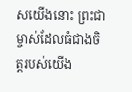សយើងនោះ ព្រះជាម្ចាស់ដែលធំជាងចិត្តរបស់យើង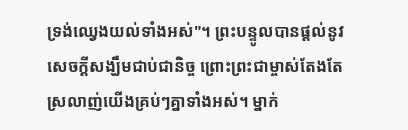ទ្រង់ឈ្វេងយល់ទាំងអស់"។ ព្រះបន្ទូលបានផ្តល់នូវសេចក្តីសង្ឃឹមជាប់ជានិច្ច ព្រោះព្រះជាម្ចាស់តែងតែស្រលាញ់យើងគ្រប់ៗគ្នាទាំងអស់។ ម្នាក់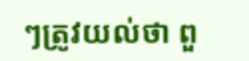ៗត្រូវយល់ថា ពួ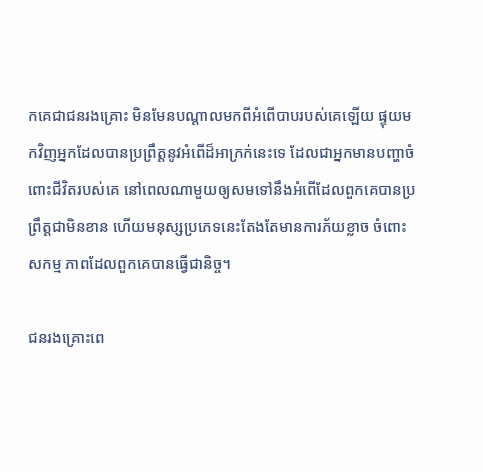កគេជាជនរងគ្រោះ មិនមែនបណ្ដាលមកពីអំពើបាបរបស់គេឡើយ ផ្ទុយមកវិញអ្នកដែលបានប្រព្រឹត្តនូវអំពើដ៏អាក្រក់នេះទេ ដែលជាអ្នកមានបញ្ហាចំពោះជីវិតរបស់គេ នៅពេលណាមួយឲ្យសមទៅនឹងអំពើដែលពួកគេបានប្រព្រឹត្តជាមិនខាន ហើយមនុស្សប្រភេទនេះតែងតែមានការភ័យខ្លាច ចំពោះសកម្ម ភាពដែលពួកគេបានធ្វើជានិច្ច។

ជនរងគ្រោះពេ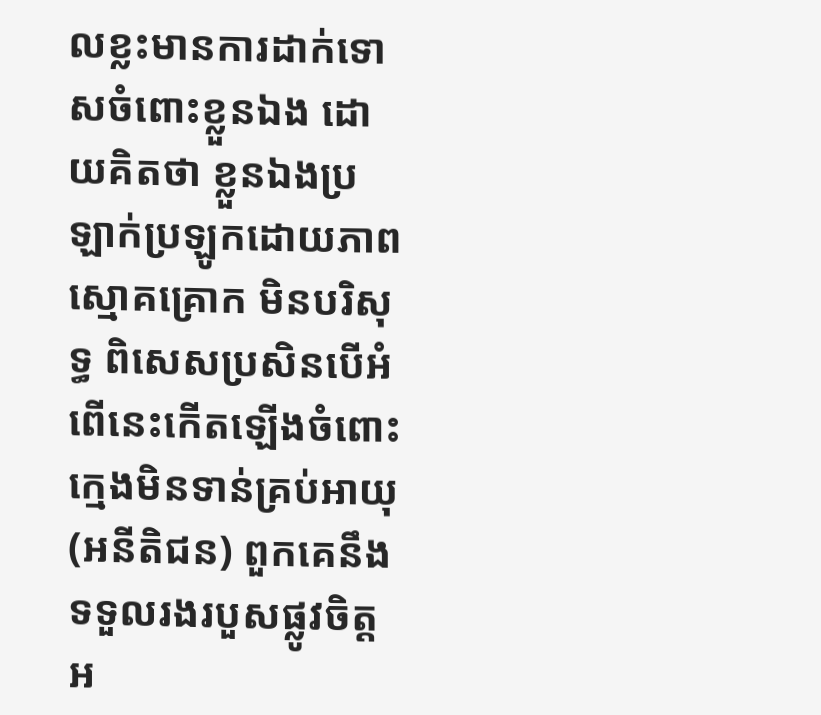លខ្លះមានការដាក់ទោសចំពោះខ្លួនឯង ដោយគិតថា ខ្លួនឯងប្រឡាក់ប្រឡូកដោយភាពស្មោគគ្រោក មិនបរិសុទ្ធ ពិសេសប្រសិនបើអំពើនេះកើតឡើងចំពោះក្មេងមិនទាន់គ្រប់អាយុ (អនីតិជន) ពួកគេនឹងទទួលរងរបួសផ្លូវចិត្តអ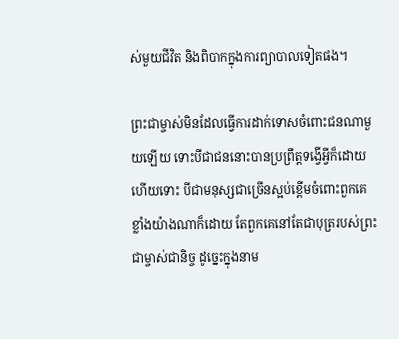ស់មួយជីវិត និងពិបាកក្នុងការព្យាបាលទៀតផង។

ព្រះជាម្ចាស់មិនដែលធ្វើការដាក់ទោសចំពោះជនណាមួយឡើយ ទោះបីជាជននោះបានប្រព្រឹត្តទង្វើអ្វីក៏ដោយ ហើយទោះ បីជាមនុស្សជាច្រើនស្អប់ខ្ពើមចំពោះពួកគេខ្លាំងយ៉ាងណាក៏ដោយ តែពួកគេនៅតែជាបុត្ររបស់ព្រះជាម្ចាស់ជានិច្ច ដូច្នេះក្នុងនាម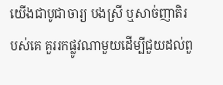យើងជាបូជាចារ្យ បងស្រី ឬសាច់ញាតិរបស់គេ គួររកផ្លូវណាមួយដើម្បីជួយដល់ពួ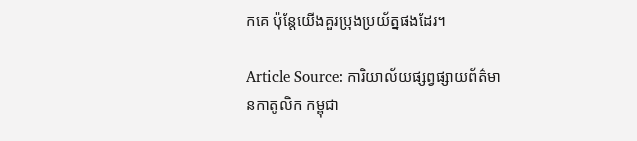កគេ ប៉ុន្តែយើងគួរប្រុងប្រយ័ត្នផងដែរ។

Article Source: ការិយាល័យផ្សព្វផ្សាយព័ត៌មានកាតូលិក កម្ពុជា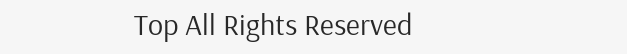Top All Rights Reserved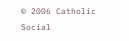© 2006 Catholic Social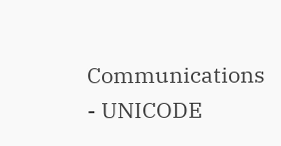Communications - UNICODE